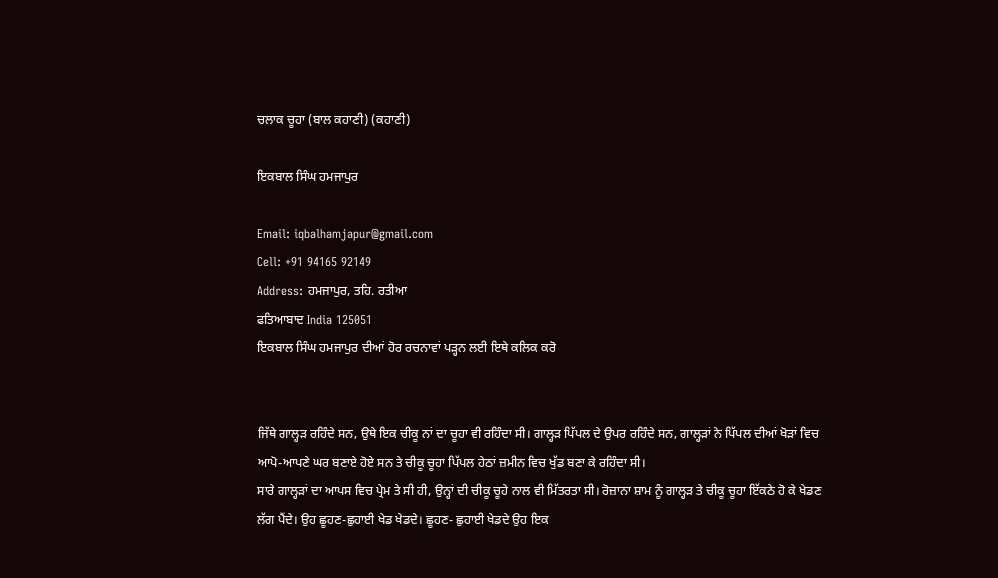ਚਲਾਕ ਚੂਹਾ (ਬਾਲ ਕਹਾਣੀ) (ਕਹਾਣੀ)

ਇਕਬਾਲ ਸਿੰਘ ਹਮਜਾਪੁਰ

Email: iqbalhamjapur@gmail.com
Cell: +91 94165 92149
Address: ਹਮਜਾਪੁਰ, ਤਹਿ. ਰਤੀਆ
ਫਤਿਆਬਾਦ India 125051
ਇਕਬਾਲ ਸਿੰਘ ਹਮਜਾਪੁਰ ਦੀਆਂ ਹੋਰ ਰਚਨਾਵਾਂ ਪੜ੍ਹਨ ਲਈ ਇਥੇ ਕਲਿਕ ਕਰੋ


ਜਿੱਥੇ ਗਾਲ੍ਹੜ ਰਹਿੰਦੇ ਸਨ, ਉਥੇ ਇਕ ਚੀਕੂ ਨਾਂ ਦਾ ਚੂਹਾ ਵੀ ਰਹਿੰਦਾ ਸੀ। ਗਾਲ੍ਹੜ ਪਿੱਪਲ ਦੇ ਉਪਰ ਰਹਿੰਦੇ ਸਨ, ਗਾਲ੍ਹੜਾਂ ਨੇ ਪਿੱਪਲ ਦੀਆਂ ਖੋੜਾਂ ਵਿਚ ਆਪੋ-ਆਪਣੇ ਘਰ ਬਣਾਏ ਹੋਏ ਸਨ ਤੇ ਚੀਕੂ ਚੂਹਾ ਪਿੱਪਲ ਹੇਠਾਂ ਜ਼ਮੀਨ ਵਿਚ ਖੁੱਡ ਬਣਾ ਕੇ ਰਹਿੰਦਾ ਸੀ।
ਸਾਰੇ ਗਾਲ੍ਹੜਾਂ ਦਾ ਆਪਸ ਵਿਚ ਪ੍ਰੇਮ ਤੇ ਸੀ ਹੀ, ਉਨ੍ਹਾਂ ਦੀ ਚੀਕੂ ਚੂਹੇ ਨਾਲ ਵੀ ਮਿੱਤਰਤਾ ਸੀ। ਰੋਜ਼ਾਨਾ ਸ਼ਾਮ ਨੂੰ ਗਾਲ੍ਹੜ ਤੇ ਚੀਕੂ ਚੂਹਾ ਇੱਕਠੇ ਹੋ ਕੇ ਖੇਡਣ ਲੱਗ ਪੈਂਦੇ। ਉਹ ਛੂਹਣ-ਛੁਹਾਈ ਖੇਡ ਖੇਡਦੇ। ਛੂਹਣ- ਛੁਹਾਈ ਖੇਡਦੇ ਉਹ ਇਕ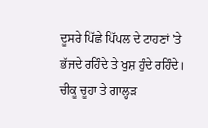ਦੂਸਰੇ ਪਿੱਛੇ ਪਿੱਪਲ ਦੇ ਟਾਹਣਾਂ 'ਤੇ ਭੱਜਦੇ ਰਹਿੰਦੇ ਤੇ ਖੁਸ਼ ਹੁੰਦੇ ਰਹਿੰਦੇ।
ਚੀਕੂ ਚੂਹਾ ਤੇ ਗਾਲ੍ਹੜ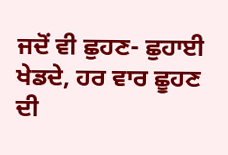ਜਦੋਂ ਵੀ ਛੁਹਣ- ਛੁਹਾਈ ਖੇਡਦੇ, ਹਰ ਵਾਰ ਛੂਹਣ ਦੀ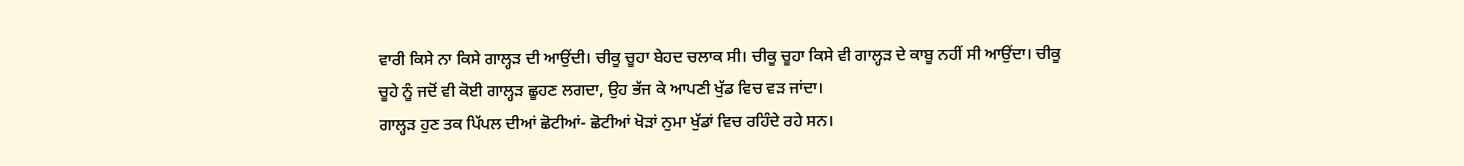ਵਾਰੀ ਕਿਸੇ ਨਾ ਕਿਸੇ ਗਾਲ੍ਹੜ ਦੀ ਆਉਂਦੀ। ਚੀਕੂ ਚੂਹਾ ਬੇਹਦ ਚਲਾਕ ਸੀ। ਚੀਕੂ ਚੂਹਾ ਕਿਸੇ ਵੀ ਗਾਲ੍ਹੜ ਦੇ ਕਾਬੂ ਨਹੀਂ ਸੀ ਆਉਂਦਾ। ਚੀਕੂ ਚੂਹੇ ਨੂੰ ਜਦੋਂ ਵੀ ਕੋਈ ਗਾਲ੍ਹੜ ਛੂਹਣ ਲਗਦਾ, ਉਹ ਭੱਜ ਕੇ ਆਪਣੀ ਖੁੱਡ ਵਿਚ ਵੜ ਜਾਂਦਾ।
ਗਾਲ੍ਹੜ ਹੁਣ ਤਕ ਪਿੱਪਲ ਦੀਆਂ ਛੋਟੀਆਂ- ਛੋਟੀਆਂ ਖੋੜਾਂ ਨੁਮਾ ਖੁੱਡਾਂ ਵਿਚ ਰਹਿੰਦੇ ਰਹੇ ਸਨ।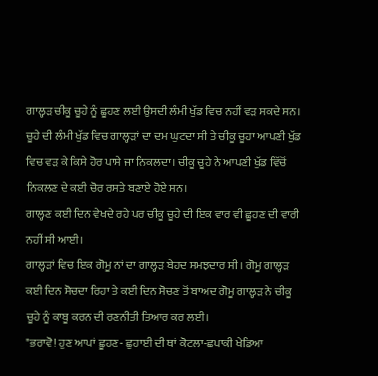ਗਾਲ੍ਹੜ ਚੀਕੂ ਚੂਹੇ ਨੂੰ ਛੂਹਣ ਲਈ ਉਸਦੀ ਲੰਮੀ ਖੁੱਡ ਵਿਚ ਨਹੀਂ ਵੜ ਸਕਦੇ ਸਨ।  ਚੂਹੇ ਦੀ ਲੰਮੀ ਖੁੱਡ ਵਿਚ ਗਾਲ੍ਹੜਾਂ ਦਾ ਦਮ ਘੁਟਦਾ ਸੀ ਤੇ ਚੀਕੂ ਚੂਹਾ ਆਪਣੀ ਖੁੱਡ ਵਿਚ ਵੜ ਕੇ ਕਿਸੇ ਹੋਰ ਪਾਸੇ ਜਾ ਨਿਕਲਦਾ। ਚੀਕੂ ਚੂਹੇ ਨੇ ਆਪਣੀ ਖੁੱਡ ਵਿੱਚੋਂ ਨਿਕਲਣ ਦੇ ਕਈ ਚੋਰ ਰਸਤੇ ਬਣਾਏ ਹੋਏ ਸਨ।
ਗਾਲ੍ਹਣ ਕਈ ਦਿਨ ਵੇਖਦੇ ਰਹੇ ਪਰ ਚੀਕੂ ਚੂਹੇ ਦੀ ਇਕ ਵਾਰ ਵੀ ਛੂਹਣ ਦੀ ਵਾਰੀ ਨਹੀਂ ਸੀ ਆਈ।
ਗਾਲ੍ਹੜਾਂ ਵਿਚ ਇਕ ਗੋਮੂ ਨਾਂ ਦਾ ਗਾਲ੍ਹੜ ਬੇਹਦ ਸਮਝਦਾਰ ਸੀ। ਗੋਮੂ ਗਾਲ੍ਹੜ ਕਈ ਦਿਨ ਸੋਚਦਾ ਰਿਹਾ ਤੇ ਕਈ ਦਿਨ ਸੋਚਣ ਤੋਂ ਬਾਅਦ ਗੋਮੂ ਗਾਲ੍ਹੜ ਨੇ ਚੀਕੂ ਚੂਹੇ ਨੂੰ ਕਾਬੂ ਕਰਨ ਦੀ ਰਣਨੀਤੀ ਤਿਆਰ ਕਰ ਲਈ।
"ਭਰਾਵੋ! ਹੁਣ ਆਪਾਂ ਛੂਹਣ- ਛੁਹਾਈ ਦੀ ਥਾਂ ਕੋਟਲਾ-ਛਪਾਕੀ ਖੇਡਿਆ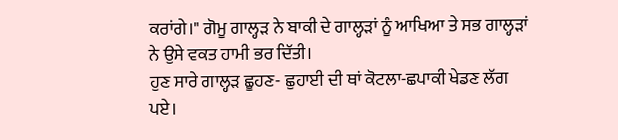ਕਰਾਂਗੇ।" ਗੋਮੂ ਗਾਲ੍ਹੜ ਨੇ ਬਾਕੀ ਦੇ ਗਾਲ੍ਹੜਾਂ ਨੂੰ ਆਖਿਆ ਤੇ ਸਭ ਗਾਲ੍ਹੜਾਂ ਨੇ ਉਸੇ ਵਕਤ ਹਾਮੀ ਭਰ ਦਿੱਤੀ।
ਹੁਣ ਸਾਰੇ ਗਾਲ੍ਹੜ ਛੂਹਣ- ਛੁਹਾਈ ਦੀ ਥਾਂ ਕੋਟਲਾ-ਛਪਾਕੀ ਖੇਡਣ ਲੱਗ ਪਏ।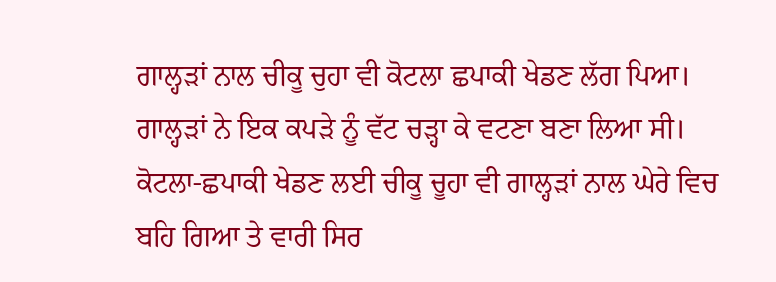ਗਾਲ੍ਹੜਾਂ ਨਾਲ ਚੀਕੂ ਚੁਹਾ ਵੀ ਕੋਟਲਾ ਛਪਾਕੀ ਖੇਡਣ ਲੱਗ ਪਿਆ। ਗਾਲ੍ਹੜਾਂ ਨੇ ਇਕ ਕਪੜੇ ਨੂੰ ਵੱਟ ਚੜ੍ਹਾ ਕੇ ਵਟਣਾ ਬਣਾ ਲਿਆ ਸੀ।
ਕੋਟਲਾ-ਛਪਾਕੀ ਖੇਡਣ ਲਈ ਚੀਕੂ ਚੂਹਾ ਵੀ ਗਾਲ੍ਹੜਾਂ ਨਾਲ ਘੇਰੇ ਵਿਚ ਬਹਿ ਗਿਆ ਤੇ ਵਾਰੀ ਸਿਰ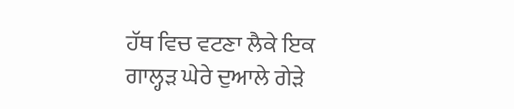ਹੱਥ ਵਿਚ ਵਟਣਾ ਲੈਕੇ ਇਕ ਗਾਲ੍ਹੜ ਘੇਰੇ ਦੁਆਲੇ ਗੇੜੇ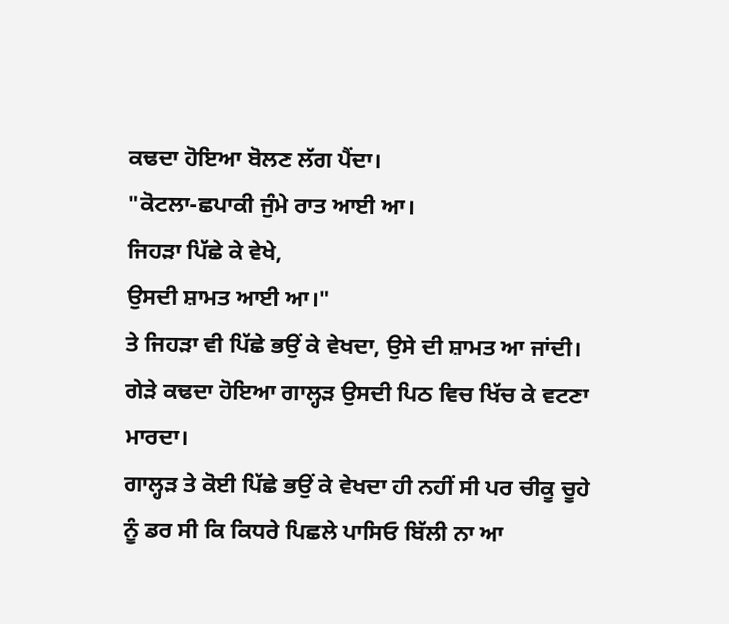ਕਢਦਾ ਹੋਇਆ ਬੋਲਣ ਲੱਗ ਪੈਂਦਾ।
"ਕੋਟਲਾ-ਛਪਾਕੀ ਜੁੰਮੇ ਰਾਤ ਆਈ ਆ।
ਜਿਹੜਾ ਪਿੱਛੇ ਕੇ ਵੇਖੇ,
ਉਸਦੀ ਸ਼ਾਮਤ ਆਈ ਆ।"
ਤੇ ਜਿਹੜਾ ਵੀ ਪਿੱਛੇ ਭਉਂ ਕੇ ਵੇਖਦਾ, ਉਸੇ ਦੀ ਸ਼ਾਮਤ ਆ ਜਾਂਦੀ। ਗੇੜੇ ਕਢਦਾ ਹੋਇਆ ਗਾਲ੍ਹੜ ਉਸਦੀ ਪਿਠ ਵਿਚ ਖਿੱਚ ਕੇ ਵਟਣਾ ਮਾਰਦਾ।
ਗਾਲ੍ਹੜ ਤੇ ਕੋਈ ਪਿੱਛੇ ਭਉਂ ਕੇ ਵੇਖਦਾ ਹੀ ਨਹੀਂ ਸੀ ਪਰ ਚੀਕੂ ਚੂਹੇ ਨੂੰ ਡਰ ਸੀ ਕਿ ਕਿਧਰੇ ਪਿਛਲੇ ਪਾਸਿਓ ਬਿੱਲੀ ਨਾ ਆ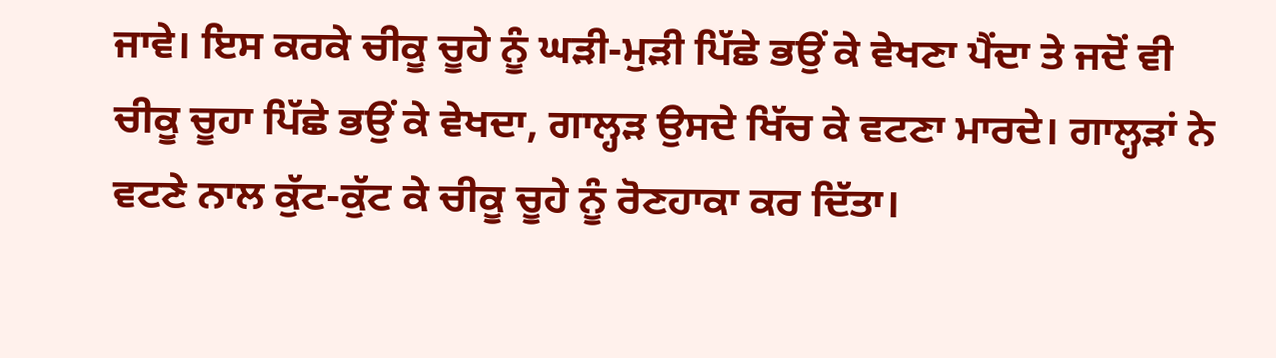ਜਾਵੇ। ਇਸ ਕਰਕੇ ਚੀਕੂ ਚੂਹੇ ਨੂੰ ਘੜੀ-ਮੁੜੀ ਪਿੱਛੇ ਭਉਂ ਕੇ ਵੇਖਣਾ ਪੈਂਦਾ ਤੇ ਜਦੋਂ ਵੀ ਚੀਕੂ ਚੂਹਾ ਪਿੱਛੇ ਭਉਂ ਕੇ ਵੇਖਦਾ, ਗਾਲ੍ਹੜ ਉਸਦੇ ਖਿੱਚ ਕੇ ਵਟਣਾ ਮਾਰਦੇ। ਗਾਲ੍ਹੜਾਂ ਨੇ ਵਟਣੇ ਨਾਲ ਕੁੱਟ-ਕੁੱਟ ਕੇ ਚੀਕੂ ਚੂਹੇ ਨੂੰ ਰੋਣਹਾਕਾ ਕਰ ਦਿੱਤਾ।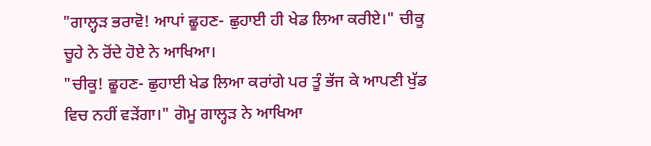"ਗਾਲ੍ਹੜ ਭਰਾਵੋ! ਆਪਾਂ ਛੂਹਣ- ਛੁਹਾਈ ਹੀ ਖੇਡ ਲਿਆ ਕਰੀਏ।" ਚੀਕੂ ਚੂਹੇ ਨੇ ਰੋਂਦੇ ਹੋਏ ਨੇ ਆਖਿਆ।
"ਚੀਕੂ! ਛੂਹਣ- ਛੁਹਾਈ ਖੇਡ ਲਿਆ ਕਰਾਂਗੇ ਪਰ ਤੂੰ ਭੱਜ ਕੇ ਆਪਣੀ ਖੁੱਡ ਵਿਚ ਨਹੀਂ ਵੜੇਂਗਾ।" ਗੋਮੂ ਗਾਲ੍ਹੜ ਨੇ ਆਖਿਆ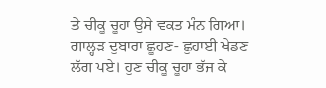ਤੇ ਚੀਕੂ ਚੂਹਾ ਉਸੇ ਵਕਤ ਮੰਨ ਗਿਆ। ਗਾਲ੍ਹੜ ਦੁਬਾਰਾ ਛੂਹਣ- ਛੁਹਾਈ ਖੇਡਣ ਲੱਗ ਪਏ। ਹੁਣ ਚੀਕੂ ਚੂਹਾ ਭੱਜ ਕੇ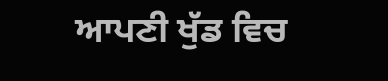ਆਪਣੀ ਖੁੱਡ ਵਿਚ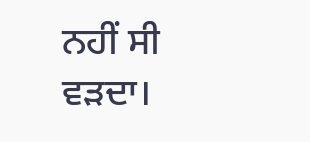ਨਹੀਂ ਸੀ ਵੜਦਾ।